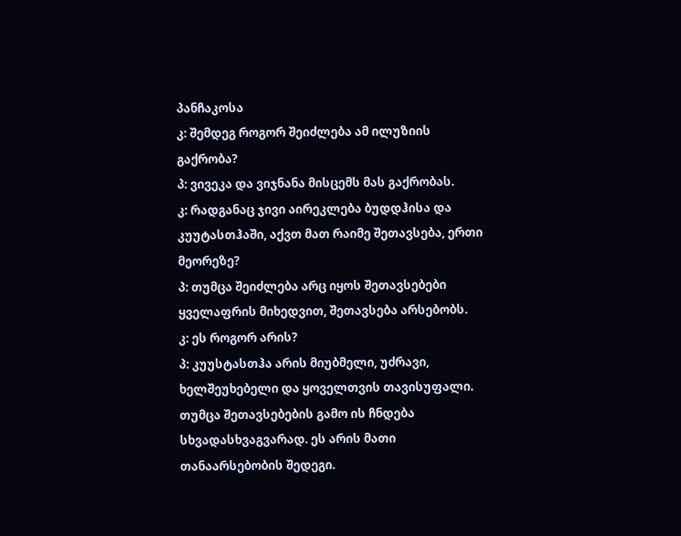პანჩაკოსა
კ: შემდეგ როგორ შეიძლება ამ ილუზიის გაქრობა?
პ: ვივეკა და ვიჯნანა მისცემს მას გაქრობას.
კ: რადგანაც ჯივი აირეკლება ბუდდჰისა და კუუტასთჰაში, აქვთ მათ რაიმე შეთავსება, ერთი მეორეზე?
პ: თუმცა შეიძლება არც იყოს შეთავსებები ყველაფრის მიხედვით, შეთავსება არსებობს.
კ: ეს როგორ არის?
პ: კუუსტასთჰა არის მიუბმელი, უძრავი, ხელშეუხებელი და ყოველთვის თავისუფალი. თუმცა შეთავსებების გამო ის ჩნდება სხვადასხვაგვარად. ეს არის მათი თანაარსებობის შედეგი.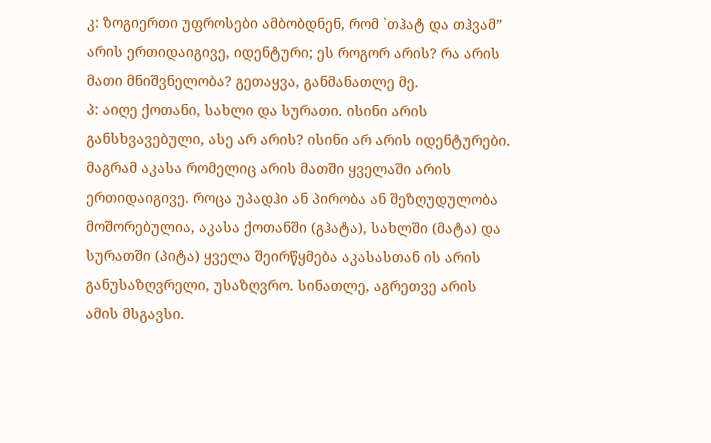კ: ზოგიერთი უფროსები ამბობდნენ, რომ `თჰატ და თჰვამ” არის ერთიდაიგივე, იდენტური; ეს როგორ არის? რა არის მათი მნიშვნელობა? გეთაყვა, განმანათლე მე.
პ: აიღე ქოთანი, სახლი და სურათი. ისინი არის განსხვავებული, ასე არ არის? ისინი არ არის იდენტურები. მაგრამ აკასა რომელიც არის მათში ყველაში არის ერთიდაიგივე. როცა უპადჰი ან პირობა ან შეზღუდულობა მოშორებულია, აკასა ქოთანში (გჰატა), სახლში (მატა) და სურათში (პიტა) ყველა შეირწყმება აკასასთან ის არის განუსაზღვრელი, უსაზღვრო. სინათლე, აგრეთვე არის ამის მსგავსი.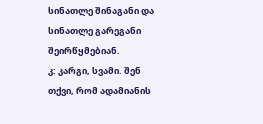სინათლე შინაგანი და სინათლე გარეგანი შეირწყმებიან.
კ: კარგი, სვამი. შენ თქვი, რომ ადამიანის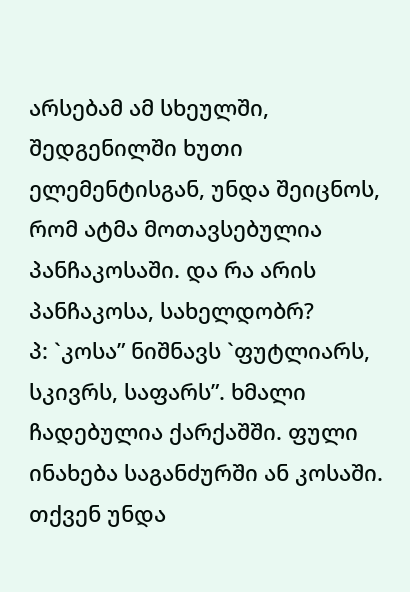არსებამ ამ სხეულში, შედგენილში ხუთი ელემენტისგან, უნდა შეიცნოს, რომ ატმა მოთავსებულია პანჩაკოსაში. და რა არის პანჩაკოსა, სახელდობრ?
პ: `კოსა” ნიშნავს `ფუტლიარს, სკივრს, საფარს”. ხმალი ჩადებულია ქარქაშში. ფული ინახება საგანძურში ან კოსაში. თქვენ უნდა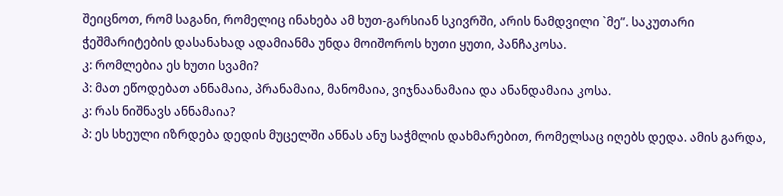შეიცნოთ, რომ საგანი, რომელიც ინახება ამ ხუთ-გარსიან სკივრში, არის ნამდვილი `მე”. საკუთარი ჭეშმარიტების დასანახად ადამიანმა უნდა მოიშოროს ხუთი ყუთი, პანჩაკოსა.
კ: რომლებია ეს ხუთი სვამი?
პ: მათ ეწოდებათ ანნამაია, პრანამაია, მანომაია, ვიჯნაანამაია და ანანდამაია კოსა.
კ: რას ნიშნავს ანნამაია?
პ: ეს სხეული იზრდება დედის მუცელში ანნას ანუ საჭმლის დახმარებით, რომელსაც იღებს დედა. ამის გარდა,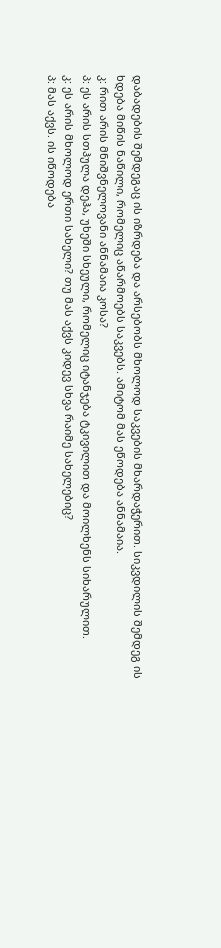დაბადების შემდეგაც ის იზრდება და არსებობს მხოლოდ საკვების მხარდაჭერით. სიკვდილის შემდეგ ის ხდება მიწის ნაწილი, რომელიც აწარმოებს საკვებს. ამიტომ მას ეწოდება ანნამაია.
კ: რით არის მნიშვნელოვანი ანნამაია კოსა?
პ: ეს არის სთჰულა დეჰა, უხეში სხეული, რომელიც იტანჯება ტკივილით და მოილხენს სიხარულით.
კ: ეს არის მხოლოდ ერთი სახელი? თუ მას აქვს კიდევ სხვა რაიმე სახელებიც?
პ: მას აქვს. ის იწოდება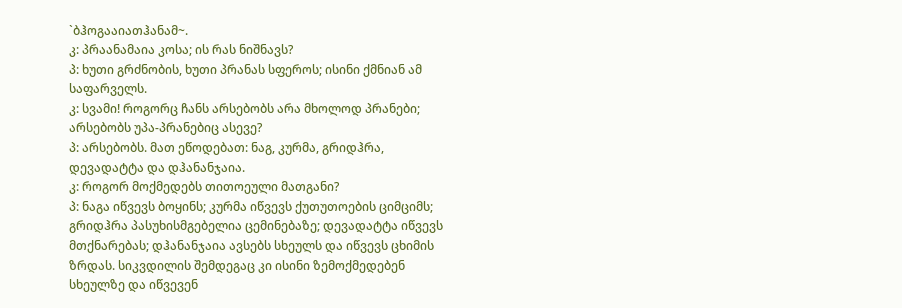`ბჰოგააიათჰანამ~.
კ: პრაანამაია კოსა; ის რას ნიშნავს?
პ: ხუთი გრძნობის, ხუთი პრანას სფეროს; ისინი ქმნიან ამ საფარველს.
კ: სვამი! როგორც ჩანს არსებობს არა მხოლოდ პრანები; არსებობს უპა-პრანებიც ასევე?
პ: არსებობს. მათ ეწოდებათ: ნაგ, კურმა, გრიდჰრა, დევადატტა და დჰანანჯაია.
კ: როგორ მოქმედებს თითოეული მათგანი?
პ: ნაგა იწვევს ბოყინს; კურმა იწვევს ქუთუთოების ციმციმს; გრიდჰრა პასუხისმგებელია ცემინებაზე; დევადატტა იწვევს მთქნარებას; დჰანანჯაია ავსებს სხეულს და იწვევს ცხიმის ზრდას. სიკვდილის შემდეგაც კი ისინი ზემოქმედებენ სხეულზე და იწვევენ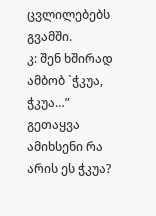ცვლილებებს გვამში.
კ: შენ ხშირად ამბობ `ჭკუა, ჭკუა…” გეთაყვა ამიხსენი რა არის ეს ჭკუა?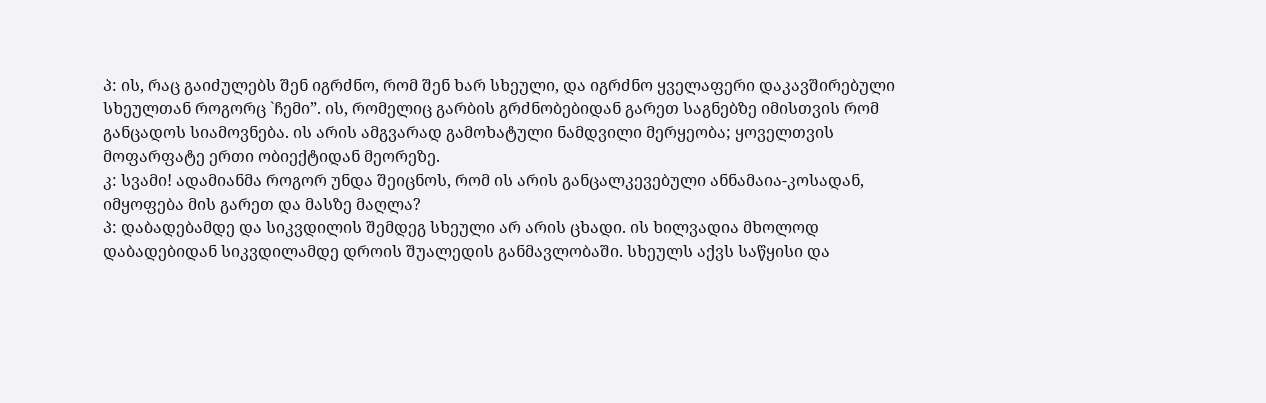პ: ის, რაც გაიძულებს შენ იგრძნო, რომ შენ ხარ სხეული, და იგრძნო ყველაფერი დაკავშირებული სხეულთან როგორც `ჩემი”. ის, რომელიც გარბის გრძნობებიდან გარეთ საგნებზე იმისთვის რომ განცადოს სიამოვნება. ის არის ამგვარად გამოხატული ნამდვილი მერყეობა; ყოველთვის მოფარფატე ერთი ობიექტიდან მეორეზე.
კ: სვამი! ადამიანმა როგორ უნდა შეიცნოს, რომ ის არის განცალკევებული ანნამაია-კოსადან, იმყოფება მის გარეთ და მასზე მაღლა?
პ: დაბადებამდე და სიკვდილის შემდეგ სხეული არ არის ცხადი. ის ხილვადია მხოლოდ დაბადებიდან სიკვდილამდე დროის შუალედის განმავლობაში. სხეულს აქვს საწყისი და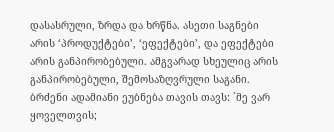დასასრული, ზრდა და ხრწნა. ასეთი საგნები არის ‘პროდუქტები’, ‘ეფექტები’, და ეფექტები არის განპირობებული. ამგვარად სხეულიც არის განპირობებული, შემოსაზღვრული საგანი. ბრძენი ადამიანი ეუბნება თავის თავს: `მე ვარ ყოველთვის;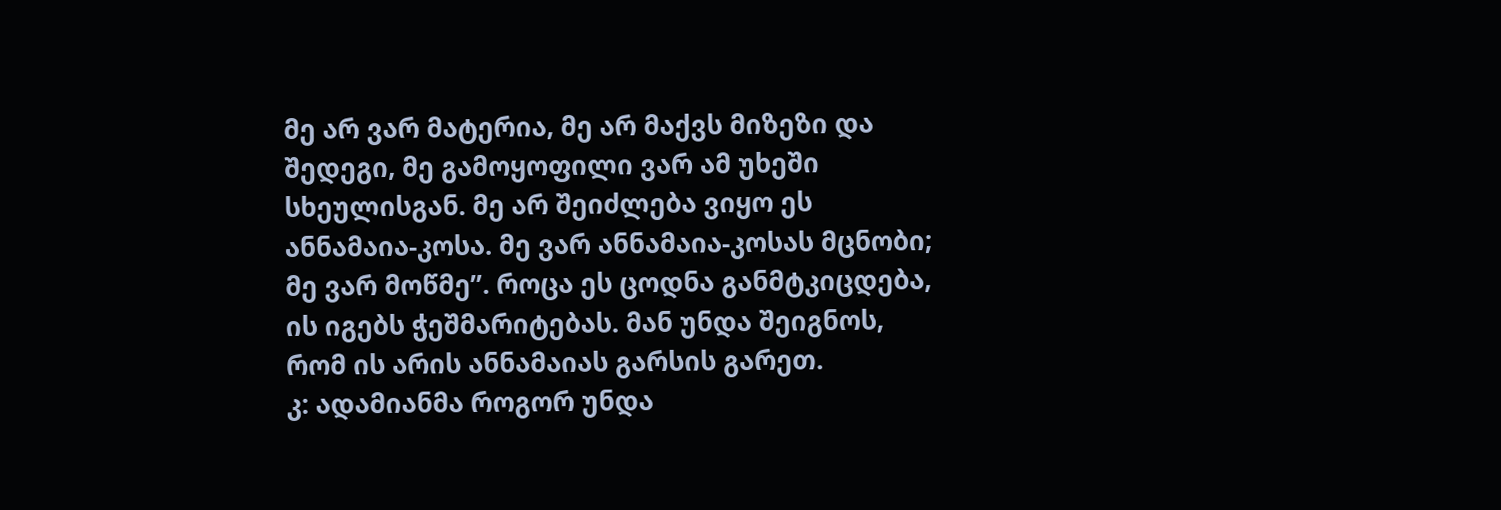მე არ ვარ მატერია, მე არ მაქვს მიზეზი და შედეგი, მე გამოყოფილი ვარ ამ უხეში სხეულისგან. მე არ შეიძლება ვიყო ეს ანნამაია-კოსა. მე ვარ ანნამაია-კოსას მცნობი; მე ვარ მოწმე”. როცა ეს ცოდნა განმტკიცდება, ის იგებს ჭეშმარიტებას. მან უნდა შეიგნოს, რომ ის არის ანნამაიას გარსის გარეთ.
კ: ადამიანმა როგორ უნდა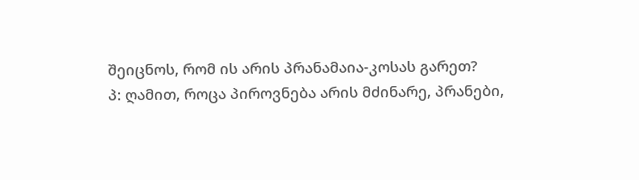შეიცნოს, რომ ის არის პრანამაია-კოსას გარეთ?
პ: ღამით, როცა პიროვნება არის მძინარე, პრანები,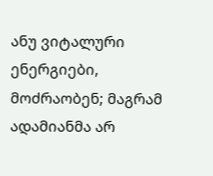ანუ ვიტალური ენერგიები, მოძრაობენ; მაგრამ ადამიანმა არ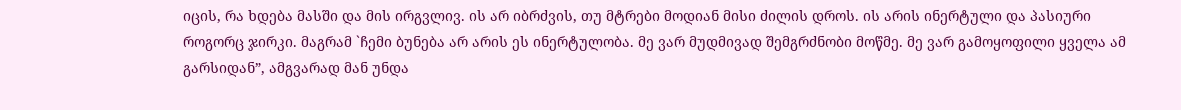იცის, რა ხდება მასში და მის ირგვლივ. ის არ იბრძვის, თუ მტრები მოდიან მისი ძილის დროს. ის არის ინერტული და პასიური როგორც ჯირკი. მაგრამ `ჩემი ბუნება არ არის ეს ინერტულობა. მე ვარ მუდმივად შემგრძნობი მოწმე. მე ვარ გამოყოფილი ყველა ამ გარსიდან”, ამგვარად მან უნდა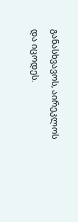განასხვავოს, აირეკლოს და იცოდეს.